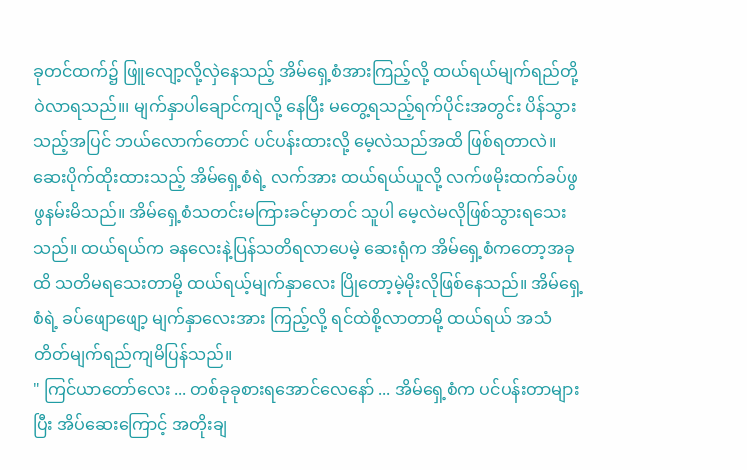ခုတင်ထက်၌ ဖြူလျော့လို့လှဲနေသည့် အိမ်ရှေ့စံအားကြည့်လို့ ထယ်ရယ်မျက်ရည်တို့ဝဲလာရသည်။၊ မျက်နှာပါချောင်ကျလို့ နေပြီး မတွေ့ရသည့်ရက်ပိုင်းအတွင်း ပိန်သွားသည့်အပြင် ဘယ်လောက်တောင် ပင်ပန်းထားလို့ မေ့လဲသည်အထိ ဖြစ်ရတာလဲ။ ဆေးပိုက်ထိုးထားသည့် အိမ်ရှေ့စံရဲ့ လက်အား ထယ်ရယ်ယူလို့ လက်ဖမိုးထက်ခပ်ဖွဖွနမ်းမိသည်။ အိမ်ရှေ့စံသတင်းမကြားခင်မှာတင် သူပါ မေ့လဲမလိုဖြစ်သွားရသေးသည်။ ထယ်ရယ်က ခနလေးနဲ့ပြန်သတိရလာပေမဲ့ ဆေးရုံက အိမ်ရှေ့စံကတော့အခုထိ သတိမရသေးတာမို့ ထယ်ရယ့်မျက်နှာလေး ပြိုတော့မဲ့မိုးလိုဖြစ်နေသည်။ အိမ်ရှေ့စံရဲ့ ခပ်ဖျောဖျော့ မျက်နှာလေးအား ကြည့်လို့ ရင်ထဲစို့လာတာမို့ ထယ်ရယ် အသံတိတ်မျက်ရည်ကျမိပြန်သည်။
" ကြင်ယာတော်လေး ... တစ်ခုခုစားရအောင်လေနော် ... အိမ်ရှေ့စံက ပင်ပန်းတာများပြီး အိပ်ဆေးကြောင့် အတိုးချ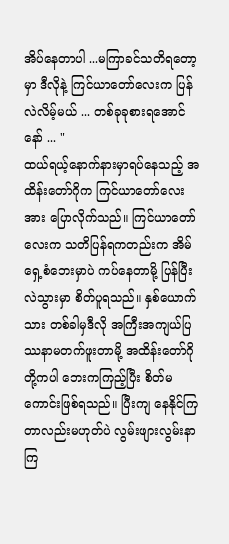အိပ်နေတာပါ ...မကြာခင်သတိရတော့မှာ ဒီလိုနဲ့ ကြင်ယာတော်လေးက ပြန်လဲလိမ့်မယ် ... တစ်ခုခုစားရအောင်နော် ... "
ထယ်ရယ့်နောက်နားမှာရပ်နေသည့် အထိန်းတော်ဂိုက ကြင်ယာတော်လေးအား ပြောလိုက်သည်။ ကြင်ယာတော်လေးက သတိပြန်ရကတည်းက အိမ်ရှေ့စံဘေးမှာပဲ ကပ်နေတာမို့ ပြန်ပြီးလဲသွားမှာ စိတ်ပူရသည်။ နှစ်ယောက်သား တစ်ခါမှဒီလို အကြီးအကျယ်ပြဿနာမတက်ဖူးတာမို့ အထိန်းတော်ဂိုတို့ကပါ ဘေးကကြည့်ပြီး စိတ်မကောင်းဖြစ်ရသည်။ ပြီးကျ နေနိုင်ကြတာလည်းမဟုတ်ပဲ လွမ်းဖျားလွမ်းနာကြ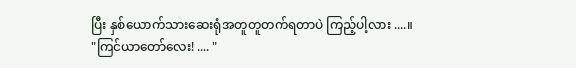ပြီး နှစ်ယောက်သားဆေးရုံအတူတူတက်ရတာပဲ ကြည့်ပါ့လား ....။
"ကြင်ယာတော်လေး! .... "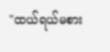"ထယ်ရယ်မစား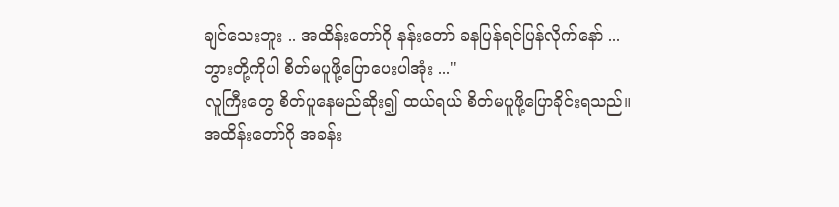ချင်သေးဘူး .. အထိန်းတော်ဂို နန်းတော် ခနပြန်ရင်ပြန်လိုက်နော် ... ဘွားတို့ကိုပါ စိတ်မပူဖို့ပြောပေးပါအုံး ..."
လူကြီးတွေ စိတ်ပူနေမည်ဆိုး၍ ထယ်ရယ် စိတ်မပူဖို့ပြောခိုင်းရသည်။ အထိန်းတော်ဂို အခန်း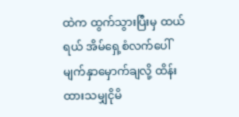ထဲက ထွက်သွားပြီးမှ ထယ်ရယ် အိမ်ရှေ့စံလက်ပေါ် မျက်နှာမှောက်ချလို့ ထိန်းထားသမျှငိုမိ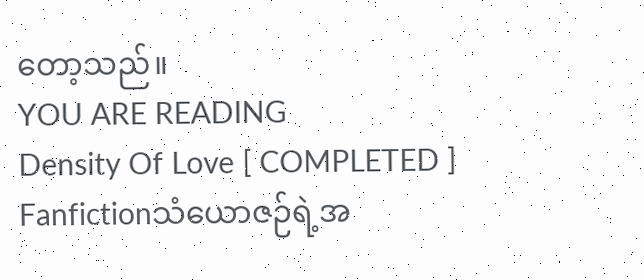တော့သည်။
YOU ARE READING
Density Of Love [ COMPLETED ]
Fanfictionသံယောဇဉ်ရဲ့အ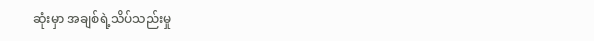ဆုံးမှာ အချစ်ရဲ့သိပ်သည်းမှု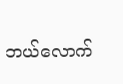ဘယ်လောက်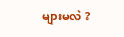များမလဲ ?